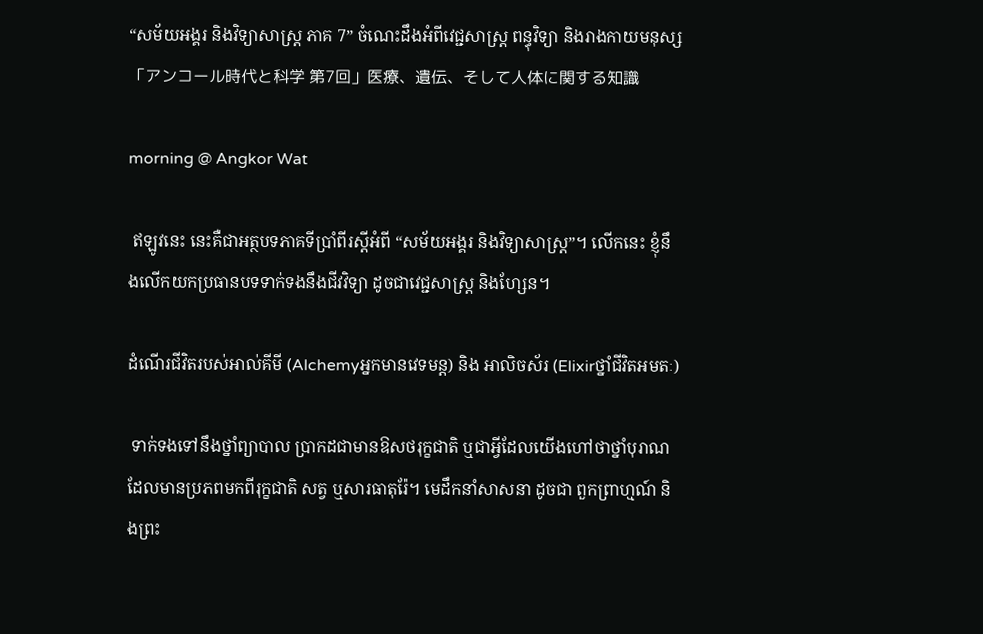“សម័យអង្គរ និងវិទ្យាសាស្ត្រ ភាគ 7” ចំណេះដឹងអំពីវេជ្ជសាស្ត្រ ពន្ធុវិទ្យា និងរាងកាយមនុស្ស  「アンコール時代と科学 第7回」医療、遺伝、そして人体に関する知識

morning @ Angkor Wat

 ឥឡូវនេះ នេះគឺជាអត្ថបទភាគទីប្រាំពីរស្ដីអំពី “សម័យអង្គរ និងវិទ្យាសាស្ត្រ”។ លើកនេះ ខ្ញុំនឹងលើកយកប្រធានបទទាក់ទងនឹងជីវវិទ្យា ដូចជាវេជ្ជសាស្ត្រ និងហ្សែន។

ដំណើរជីវិតរបស់អាល់គីមី (Alchemyអ្នកមានវេទមន្ត) និង អាលិចស័រ (Elixirថ្នាំជីវិតអមតៈ)

 ទាក់ទងទៅនឹងថ្នាំព្យាបាល ប្រាកដជាមានឱសថរុក្ខជាតិ ឬជាអ្វីដែលយើងហៅថាថ្នាំបុរាណដែលមានប្រភពមកពីរុក្ខជាតិ សត្វ ឬសារធាតុរ៉ែ។ មេដឹកនាំសាសនា ដូចជា ពួកព្រាហ្មណ៍ និងព្រះ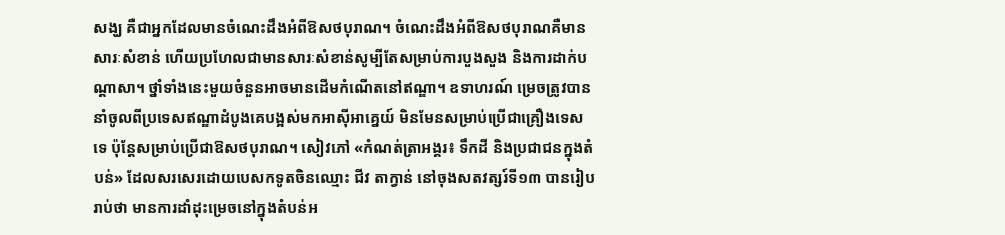សង្ឃ គឺជាអ្នកដែលមានចំណេះដឹងអំពីឱសថបុរាណ។ ចំណេះដឹងអំពីឱសថបុរាណគឺមានសារៈសំខាន់ ហើយប្រហែលជាមានសារៈសំខាន់សូម្បីតែសម្រាប់ការបួងសួង និងការដាក់បណ្តាសា។ ថ្នាំទាំងនេះមួយចំនួនអាចមានដើមកំណើតនៅឥណ្ឌា។ ឧទាហរណ៍ ម្រេចត្រូវបាននាំចូលពីប្រទេសឥណ្ឌាដំបូងគេបង្អស់មកអាស៊ីអាគ្នេយ៍ មិនមែនសម្រាប់ប្រើជាគ្រឿងទេសទេ ប៉ុន្តែសម្រាប់ប្រើជាឱសថបុរាណ។ សៀវភៅ «កំណត់ត្រាអង្គរ៖ ទឹកដី និងប្រជាជនក្នុងតំបន់» ដែលសរសេរដោយបេសកទូតចិនឈ្មោះ ជីវ តាក្វាន់ នៅចុងសតវត្សរ៍ទី១៣ បានរៀបរាប់ថា មានការដាំដុះម្រេចនៅក្នុងតំបន់អ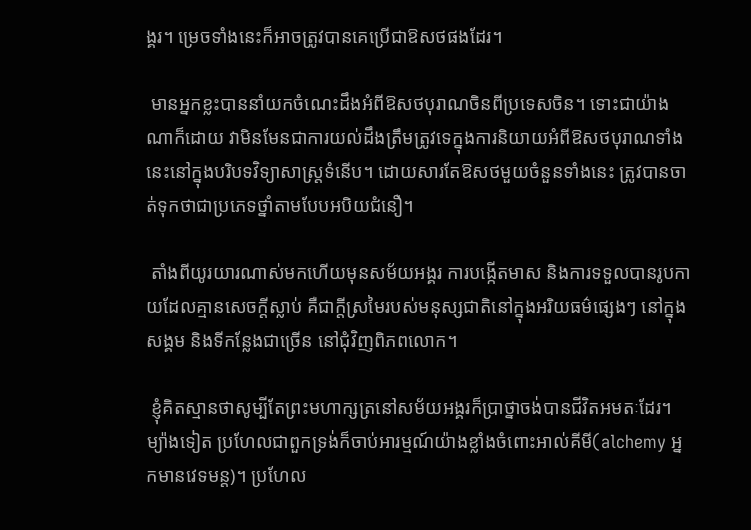ង្គរ។ ម្រេចទាំងនេះក៏អាចត្រូវបានគេប្រើជាឱសថផងដែរ។

 មានអ្នកខ្លះបាននាំយកចំណេះដឹងអំពីឱសថបុរាណចិនពីប្រទេសចិន។ ទោះជាយ៉ាងណាក៏ដោយ វាមិនមែនជាការយល់ដឹងត្រឹមត្រូវទេក្នុងការនិយាយអំពីឱសថបុរាណទាំងនេះនៅក្នុងបរិបទវិទ្យាសាស្ត្រទំនើប។ ដោយសារតែឱសថមួយចំនួនទាំងនេះ ត្រូវបានចាត់ទុកថាជាប្រភេទថ្នាំតាមបែបអបិយជំនឿ។

 តាំងពីយូរយារណាស់មកហើយមុនសម័យអង្គរ ការបង្កើតមាស និងការទទួលបានរូបកាយដែលគ្មានសេចក្តីស្លាប់ គឺជាក្តីស្រមៃរបស់មនុស្សជាតិនៅក្នុងអរិយធម៌ផ្សេងៗ នៅក្នុងសង្គម និងទីកន្លែងជាច្រើន នៅជុំវិញពិភពលោក។

 ខ្ញុំគិតស្មានថាសូម្បីតែព្រះមហាក្សត្រនៅសម័យអង្គរក៏ប្រាថ្នាចង់បានជីវិតអមតៈដែរ។ ម្យ៉ាងទៀត ប្រហែលជាពួកទ្រង់ក៏ចាប់អារម្មណ៍យ៉ាងខ្លាំងចំពោះអាល់គីមី(alchemy អ្នកមានវេទមន្ត)។ ប្រហែល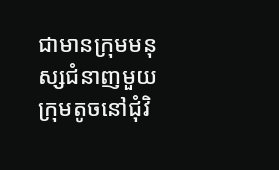ជាមានក្រុមមនុស្សជំនាញមួយក្រុមតូចនៅជុំវិ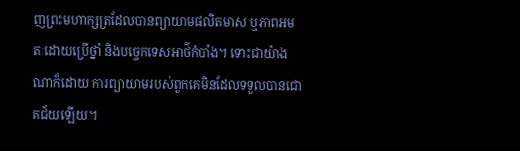ញព្រះមហាក្សត្រដែលបានព្យាយាមផលិតមាស ឬភាពអមតៈដោយប្រើថ្នាំ និងបច្ចេកទេសអាថ៌កំបាំង។ ទោះជាយ៉ាងណាក៏ដោយ ការព្យាយាមរបស់ពួកគេមិនដែលទទួលបានជោគជ័យឡើយ។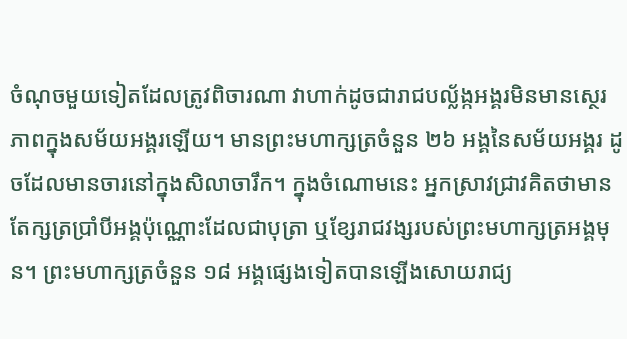ចំណុចមួយទៀតដែលត្រូវពិចារណា វាហាក់ដូចជារាជបល្ល័ង្កអង្គរមិនមានស្ថេរភាពក្នុងសម័យអង្គរឡើយ។ មានព្រះមហាក្សត្រចំនួន ២៦ អង្គនៃសម័យអង្គរ ដូចដែលមានចារនៅក្នុងសិលាចារឹក។ ក្នុងចំណោមនេះ អ្នកស្រាវជ្រាវគិតថាមានតែក្សត្រប្រាំបីអង្គប៉ុណ្ណោះដែលជាបុត្រា ឬខ្សែរាជវង្សរបស់ព្រះមហាក្សត្រអង្គមុន។ ព្រះមហាក្សត្រចំនួន ១៨ អង្គផ្សេងទៀតបានឡើងសោយរាជ្យ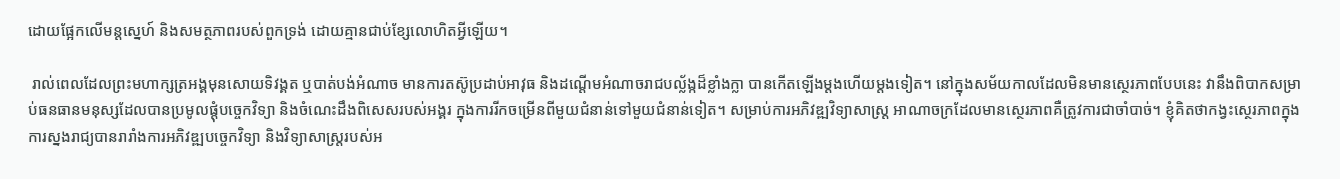ដោយផ្អែកលើមន្តស្នេហ៍ និងសមត្ថភាពរបស់ពួកទ្រង់ ដោយគ្មានជាប់ខ្សែលោហិតអ្វីឡើយ។

 រាល់ពេលដែលព្រះមហាក្សត្រអង្គមុនសោយទិវង្គត ឬបាត់បង់អំណាច មានការតស៊ូប្រដាប់អាវុធ និងដណ្ដើមអំណាចរាជបល្ល័ង្កដ៏ខ្លាំងក្លា បានកើតឡើងម្ដងហើយម្តងទៀត។ នៅក្នុងសម័យកាលដែលមិនមានស្ថេរភាពបែបនេះ វានឹងពិបាកសម្រាប់ធនធានមនុស្សដែលបានប្រមូលផ្តុំបច្ចេកវិទ្យា និងចំណេះដឹងពិសេសរបស់អង្គរ ក្នុងការរីកចម្រើនពីមួយជំនាន់ទៅមួយជំនាន់ទៀត។ សម្រាប់ការអភិវឌ្ឍវិទ្យាសាស្ត្រ អាណាចក្រដែលមានស្ថេរភាពគឺត្រូវការជាចាំបាច់។ ខ្ញុំគិតថាកង្វះស្ថេរភាពក្នុងការស្នងរាជ្យបានរារាំងការអភិវឌ្ឍបច្ចេកវិទ្យា និងវិទ្យាសាស្ត្ររបស់អ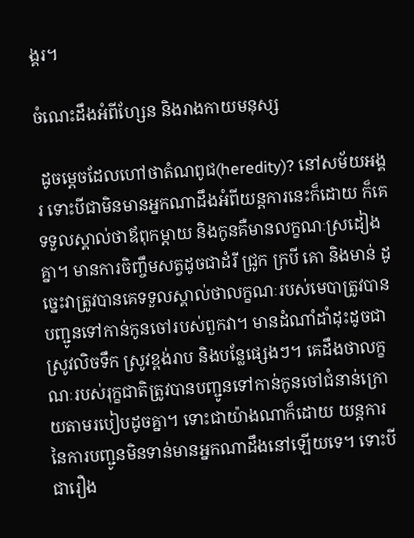ង្គរ។

ចំណេះដឹងអំពីហ្សែន និងរាងកាយមនុស្ស

 ដូចម្ដេចដែលហៅថាតំណពូជ(heredity)? នៅសម័យអង្គរ ទោះបីជាមិនមានអ្នកណាដឹងអំពីយន្តការនេះក៏ដោយ ក៏គេទទួលស្គាល់ថាឪពុកម្តាយ និងកូនគឺមានលក្ខណៈស្រដៀងគ្នា។ មានការចិញ្ចឹមសត្វដូចជាដំរី ជ្រូក ក្របី គោ និងមាន់ ដូច្នេះវាត្រូវបានគេទទួលស្គាល់ថាលក្ខណៈរបស់មេបាត្រូវបានបញ្ជូនទៅកាន់កូនចៅរបស់ពួកវា។ មានដំណាំដាំដុះដូចជាស្រូវលិចទឹក ស្រូវខ្ពង់រាប និងបន្លែផ្សេងៗ។ គេដឹងថាលក្ខណៈរបស់រុក្ខជាតិត្រូវបានបញ្ជូនទៅកាន់កូនចៅជំនាន់ក្រោយតាមរបៀបដូចគ្នា។ ទោះជាយ៉ាងណាក៏ដោយ យន្តការនៃការបញ្ជូនមិនទាន់មានអ្នកណាដឹងនៅឡើយទេ។ ទោះបីជារឿង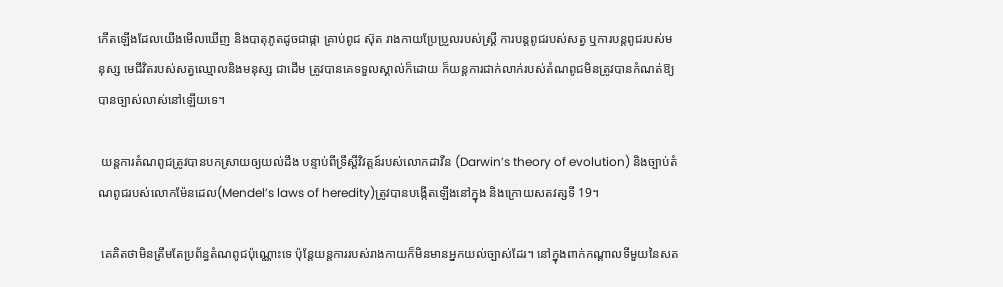កើតឡើងដែលយើងមើលឃើញ និងបាតុភូតដូចជាផ្កា គ្រាប់ពូជ ស៊ុត រាងកាយប្រែប្រួលរបស់ស្រ្តី ការបន្តពូជរបស់សត្វ ឬការបន្តពូជរបស់មនុស្ស មេជីវិតរបស់សត្វឈ្មោលនិងមនុស្ស ជាដើម ត្រូវបានគេទទួលស្គាល់ក៏ដោយ ក៏យន្តការជាក់លាក់របស់តំណពូជមិនត្រូវបានកំណត់ឱ្យបានច្បាស់លាស់នៅឡើយទេ។

 យន្តការតំណពូជត្រូវបានបកស្រាយឲ្យយល់ដឹង បន្ទាប់ពីទ្រឹស្តីវិវត្តន៍របស់លោកដាវីន (Darwin’s theory of evolution) និងច្បាប់តំណពូជរបស់លោកម៉ែនដេល(Mendel’s laws of heredity)ត្រូវបានបង្កើតឡើងនៅក្នុង និងក្រោយសតវត្សទី 19។

 គេគិតថាមិនត្រឹមតែប្រព័ន្ធតំណពូជប៉ុណ្ណោះទេ ប៉ុន្តែយន្តការរបស់រាងកាយក៏មិនមានអ្នកយល់ច្បាស់ដែរ។ នៅក្នុងពាក់កណ្តាលទីមួយនៃសត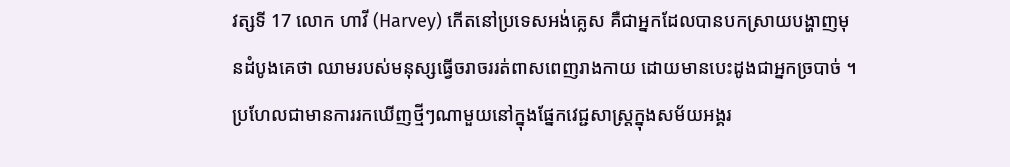វត្សទី 17 លោក ហាវី (Harvey) កើតនៅប្រទេសអង់គ្លេស គឺជាអ្នកដែលបានបកស្រាយបង្ហាញមុនដំបូងគេថា ឈាមរបស់មនុស្សធ្វើចរាចររត់ពាសពេញរាងកាយ ដោយមានបេះដូងជាអ្នកច្របាច់ ។ ប្រហែលជាមានការរកឃើញថ្មីៗណាមួយនៅក្នុងផ្នែកវេជ្ជសាស្ត្រក្នុងសម័យអង្គរ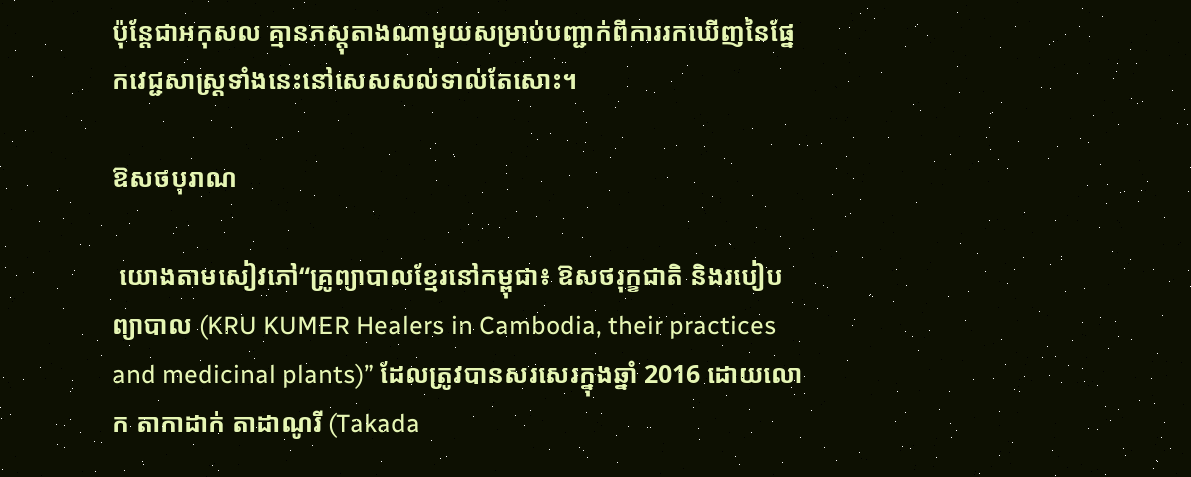ប៉ុន្តែជាអកុសល គ្មានភស្តុតាងណាមួយសម្រាប់បញ្ជាក់ពីការរកឃើញនៃផ្នែកវេជ្ជសាស្រ្តទាំងនេះនៅសេសសល់ទាល់តែសោះ។

ឱសថបុរាណ

 យោងតាមសៀវភៅ“គ្រូព្យាបាលខ្មែរនៅកម្ពុជា៖ ឱសថរុក្ខជាតិ និងរបៀបព្យាបាល (KRU KUMER Healers in Cambodia, their practices and medicinal plants)” ដែលត្រូវបានសរសេរក្នុងឆ្នាំ 2016 ដោយលោក តាកាដាក់ តាដាណូរី (Takada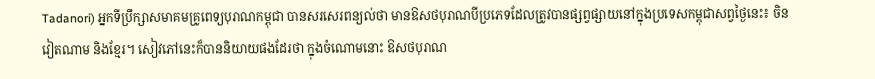Tadanori) អ្នកទីប្រឹក្សាសមាគមគ្រូពេទ្យបុរាណកម្ពុជា បានសរសេរពន្យល់ថា មានឱសថបុរាណបីប្រភេទដែលត្រូវបានផ្សព្វផ្សាយនៅក្នុងប្រទេសកម្ពុជាសព្វថ្ងៃនេះ៖ ចិន វៀតណាម និងខ្មែរ។ សៀវភៅនេះក៏បាននិយាយផងដែរថា ក្នុងចំណោមនោះ ឱសថបុរាណ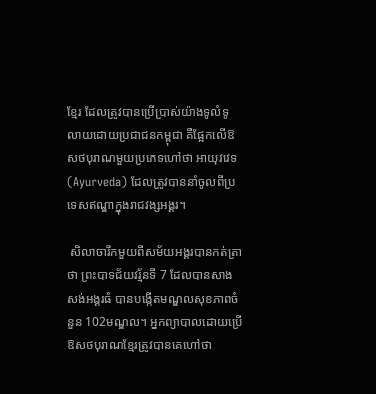ខ្មែរ ដែលត្រូវបានប្រើប្រាស់យ៉ាងទូលំទូលាយដោយប្រជាជនកម្ពុជា គឺផ្អែកលើឱសថបុរាណមួយប្រភេទហៅថា អាយុវវេទ(Ayurveda) ដែលត្រូវបាននាំចូលពីប្រទេសឥណ្ឌាក្នុងរាជវង្សអង្គរ។

 សិលាចារឹកមួយពីសម័យអង្គរបានកត់ត្រាថា ព្រះបាទជ័យវរ្ម័នទី 7 ដែលបានសាងសង់អង្គរធំ បានបង្កើតមណ្ឌលសុខភាពចំនួន 102មណ្ឌល។ អ្នកព្យាបាលដោយប្រើឱសថបុរាណខ្មែរត្រូវបានគេហៅថា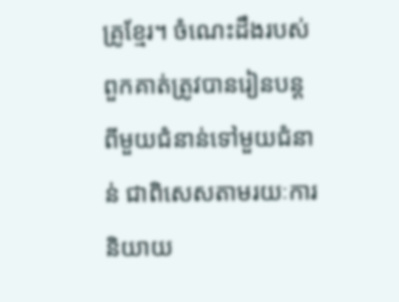គ្រូខ្មែរ។ ចំណេះដឹងរបស់ពួកគាត់ត្រូវបានរៀនបន្តពីមួយជំនាន់ទៅមួយជំនាន់ ជាពិសេសតាមរយៈការនិយាយ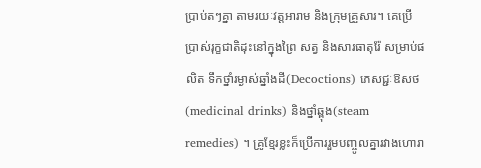ប្រាប់តៗគ្នា តាមរយៈវត្តអារាម និងក្រុមគ្រួសារ។ គេប្រើប្រាស់រុក្ខជាតិដុះនៅក្នុងព្រៃ សត្វ និងសារធាតុរ៉ែ សម្រាប់ផលិត ទឹកថ្នាំរម្ងាស់ឆ្នាំងដី(Decoctions) ភេសជ្ជៈឱសថ(medicinal drinks) និងថ្នាំឆ្ពុង(steam remedies) ។ គ្រូខ្មែរខ្លះក៏ប្រើការរួមបញ្ចូលគ្នារវាងហោរា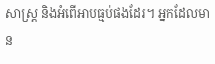សាស្ត្រ និងអំពើអាបធ្មប់ផងដែរ។ អ្នកដែលមាន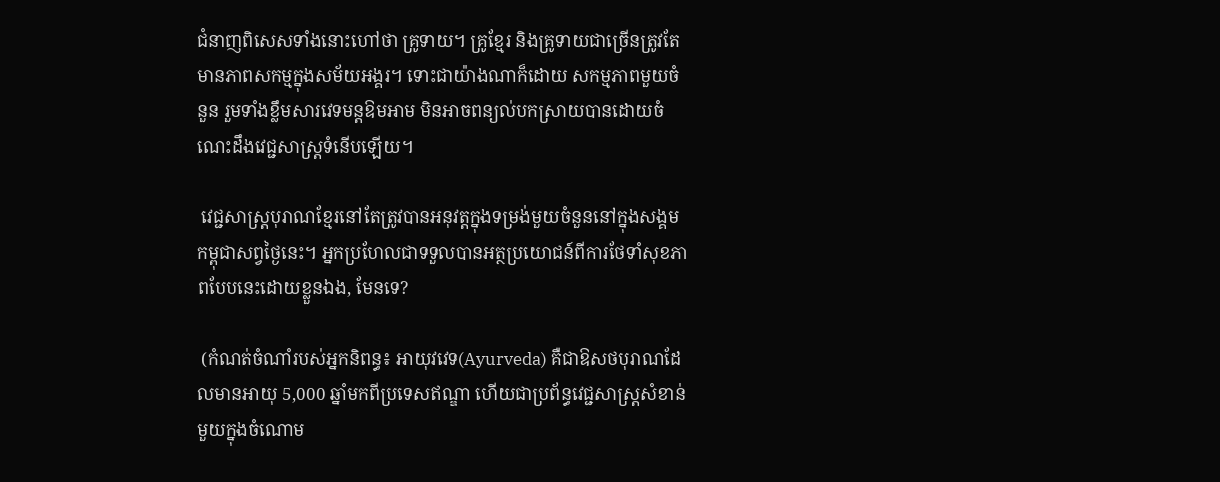ជំនាញពិសេសទាំងនោះហៅថា គ្រូទាយ។ គ្រូខ្មែរ និងគ្រូទាយជាច្រើនត្រូវតែមានភាពសកម្មក្នុងសម័យអង្គរ។ ទោះជាយ៉ាងណាក៏ដោយ សកម្មភាពមួយចំនួន រួមទាំងខ្លឹមសារវេទមន្តឱមអាម មិនអាចពន្យល់បកស្រាយបានដោយចំណេះដឹងវេជ្ជសាស្ត្រទំនើបឡើយ។

 វេជ្ជសាស្ត្របុរាណខ្មែរនៅតែត្រូវបានអនុវត្តក្នុងទម្រង់មួយចំនួននៅក្នុងសង្គមកម្ពុជាសព្វថ្ងៃនេះ។ អ្នកប្រហែលជាទទួលបានអត្ថប្រយោជន៍ពីការថែទាំសុខភាពបែបនេះដោយខ្លួនឯង, មែនទេ?

 (កំណត់ចំណាំរបស់អ្នកនិពន្ធ៖ អាយុវវេទ(Ayurveda) គឺជាឱសថបុរាណដែលមានអាយុ 5,000 ឆ្នាំមកពីប្រទេសឥណ្ឌា ហើយជាប្រព័ន្ធវេជ្ជសាស្ត្រសំខាន់មួយក្នុងចំណោម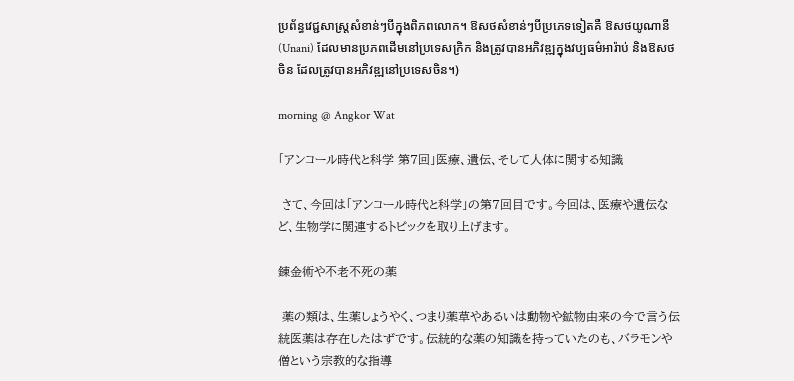ប្រព័ន្ធវេជ្ជសាស្ត្រសំខាន់ៗបីក្នុងពិភពលោក។ ឱសថសំខាន់ៗបីប្រភេទទៀតគឺ ឱសថយូណានី(Unani) ដែលមានប្រភពដើមនៅប្រទេសក្រិក និងត្រូវបានអភិវឌ្ឍក្នុងវប្បធម៌អារ៉ាប់ និងឱសថចិន ដែលត្រូវបានអភិវឌ្ឍនៅប្រទេសចិន។)

morning @ Angkor Wat

「アンコール時代と科学 第7回」医療、遺伝、そして人体に関する知識

 さて、今回は「アンコール時代と科学」の第7回目です。今回は、医療や遺伝など、生物学に関連するトピックを取り上げます。

錬金術や不老不死の薬

 薬の類は、生薬しょうやく、つまり薬草やあるいは動物や鉱物由来の今で言う伝統医薬は存在したはずです。伝統的な薬の知識を持っていたのも、バラモンや僧という宗教的な指導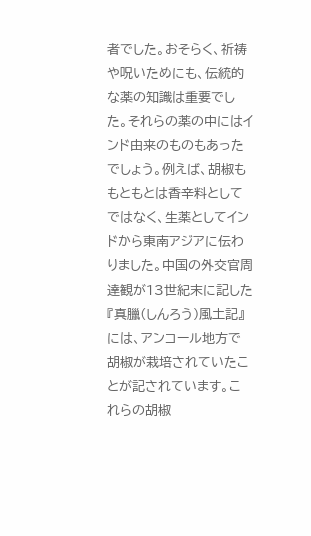者でした。おそらく、祈祷や呪いためにも、伝統的な薬の知識は重要でした。それらの薬の中にはインド由来のものもあったでしょう。例えば、胡椒ももともとは香辛料としてではなく、生薬としてインドから東南アジアに伝わりました。中国の外交官周達観が13世紀末に記した『真臘(しんろう)風土記』には、アンコール地方で胡椒が栽培されていたことが記されています。これらの胡椒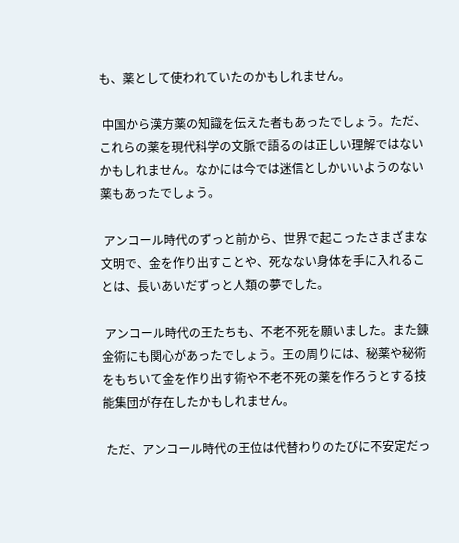も、薬として使われていたのかもしれません。

 中国から漢方薬の知識を伝えた者もあったでしょう。ただ、これらの薬を現代科学の文脈で語るのは正しい理解ではないかもしれません。なかには今では迷信としかいいようのない薬もあったでしょう。

 アンコール時代のずっと前から、世界で起こったさまざまな文明で、金を作り出すことや、死なない身体を手に入れることは、長いあいだずっと人類の夢でした。

 アンコール時代の王たちも、不老不死を願いました。また錬金術にも関心があったでしょう。王の周りには、秘薬や秘術をもちいて金を作り出す術や不老不死の薬を作ろうとする技能集団が存在したかもしれません。

 ただ、アンコール時代の王位は代替わりのたびに不安定だっ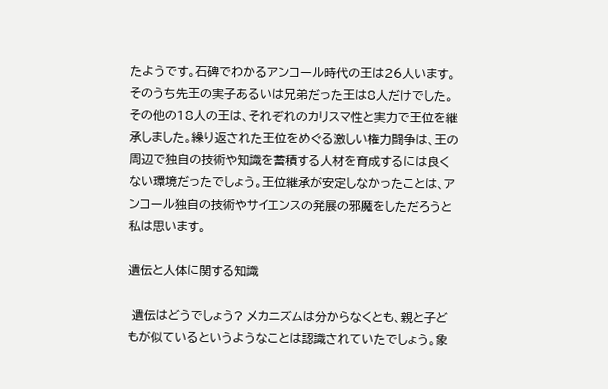たようです。石碑でわかるアンコール時代の王は26人います。そのうち先王の実子あるいは兄弟だった王は8人だけでした。その他の18人の王は、それぞれのカリスマ性と実力で王位を継承しました。繰り返された王位をめぐる激しい権力闘争は、王の周辺で独自の技術や知識を蓄積する人材を育成するには良くない環境だったでしょう。王位継承が安定しなかったことは、アンコール独自の技術やサイエンスの発展の邪魔をしただろうと私は思います。

遺伝と人体に関する知識

 遺伝はどうでしょう? メカニズムは分からなくとも、親と子どもが似ているというようなことは認識されていたでしょう。象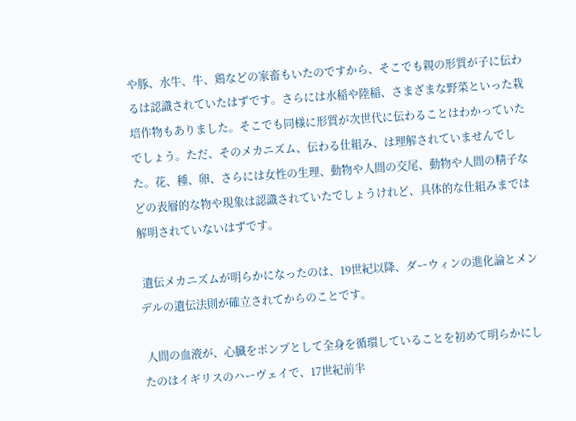や豚、水牛、牛、鶏などの家畜もいたのですから、そこでも親の形質が子に伝わるは認識されていたはずです。さらには水稲や陸稲、さまざまな野菜といった栽培作物もありました。そこでも同様に形質が次世代に伝わることはわかっていたでしょう。ただ、そのメカニズム、伝わる仕組み、は理解されていませんでした。花、種、卵、さらには女性の生理、動物や人間の交尾、動物や人間の精子などの表層的な物や現象は認識されていたでしょうけれど、具体的な仕組みまでは解明されていないはずです。

 遺伝メカニズムが明らかになったのは、19世紀以降、ダーウィンの進化論とメンデルの遺伝法則が確立されてからのことです。

 人間の血液が、心臓をポンプとして全身を循環していることを初めて明らかにしたのはイギリスのハーヴェイで、17世紀前半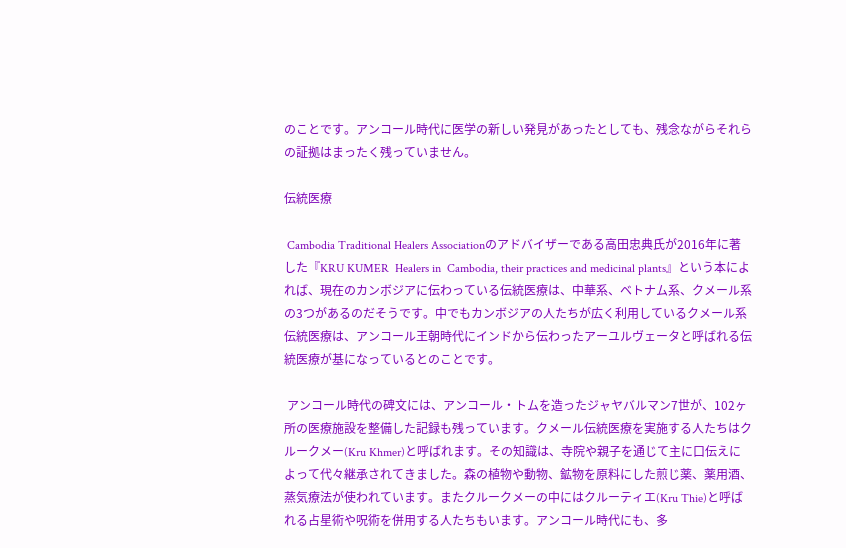のことです。アンコール時代に医学の新しい発見があったとしても、残念ながらそれらの証拠はまったく残っていません。

伝統医療

 Cambodia Traditional Healers Associationのアドバイザーである高田忠典氏が2016年に著した『KRU KUMER  Healers in  Cambodia, their practices and medicinal plants』という本によれば、現在のカンボジアに伝わっている伝統医療は、中華系、ベトナム系、クメール系の3つがあるのだそうです。中でもカンボジアの人たちが広く利用しているクメール系伝統医療は、アンコール王朝時代にインドから伝わったアーユルヴェータと呼ばれる伝統医療が基になっているとのことです。

 アンコール時代の碑文には、アンコール・トムを造ったジャヤバルマン7世が、102ヶ所の医療施設を整備した記録も残っています。クメール伝統医療を実施する人たちはクルークメー(Kru Khmer)と呼ばれます。その知識は、寺院や親子を通じて主に口伝えによって代々継承されてきました。森の植物や動物、鉱物を原料にした煎じ薬、薬用酒、蒸気療法が使われています。またクルークメーの中にはクルーティエ(Kru Thie)と呼ばれる占星術や呪術を併用する人たちもいます。アンコール時代にも、多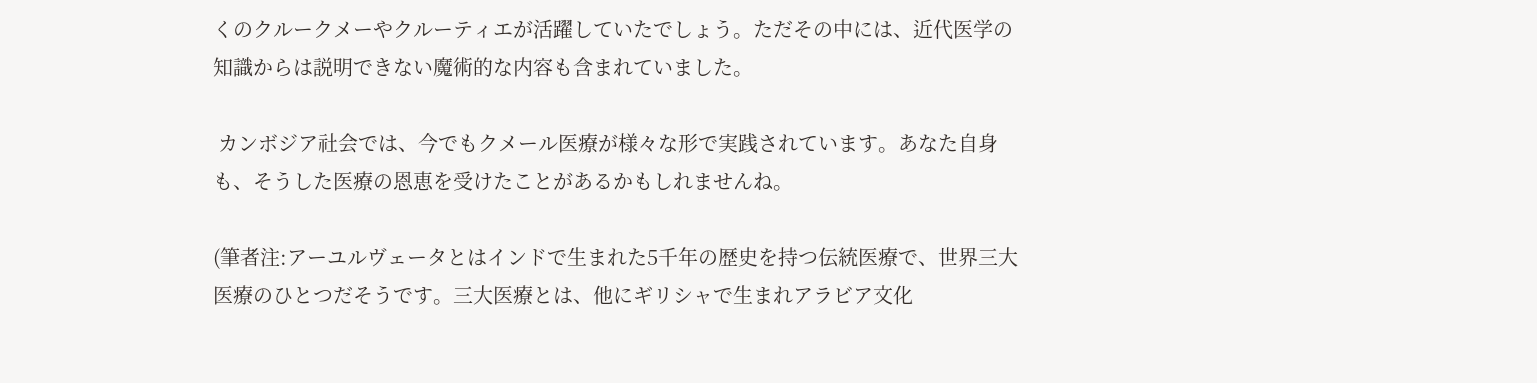くのクルークメーやクルーティエが活躍していたでしょう。ただその中には、近代医学の知識からは説明できない魔術的な内容も含まれていました。

 カンボジア社会では、今でもクメール医療が様々な形で実践されています。あなた自身も、そうした医療の恩恵を受けたことがあるかもしれませんね。

(筆者注:アーユルヴェータとはインドで生まれた5千年の歴史を持つ伝統医療で、世界三大医療のひとつだそうです。三大医療とは、他にギリシャで生まれアラビア文化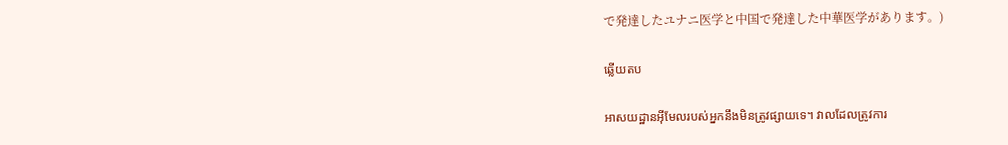で発達したユナニ医学と中国で発達した中華医学があります。)

ឆ្លើយតប

អាសយដ្ឋានអ៊ីមែលរបស់អ្នកនឹងមិនត្រូវផ្សាយទេ។ វាលដែលត្រូវការ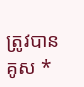ត្រូវបានគូស *